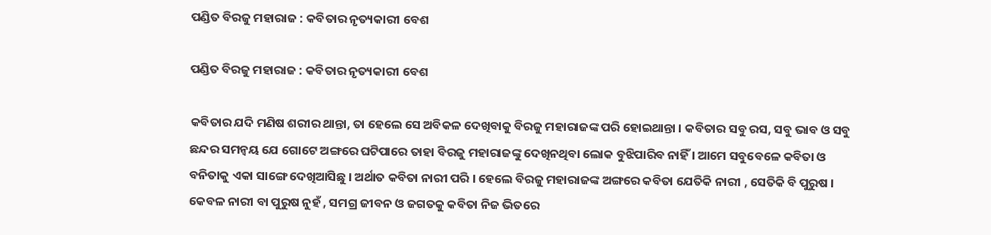ପଣ୍ଡିତ ବିରଜୁ ମହାରାଜ : କବିତାର ନୃତ୍ୟକାରୀ ବେଶ

ପଣ୍ଡିତ ବିରଜୁ ମହାରାଜ : କବିତାର ନୃତ୍ୟକାରୀ ବେଶ

କବିତାର ଯଦି ମଣିଷ ଶରୀର ଥାନ୍ତା, ତା ହେଲେ ସେ ଅବିକଳ ଦେଖିବାକୁ ବିରଜୁ ମହାରାଜଙ୍କ ପରି ହୋଇଥାନ୍ତା । କବିତାର ସବୁ ରସ, ସବୁ ଭାବ ଓ ସବୁ ଛନ୍ଦର ସମନ୍ଵୟ ଯେ ଗୋଟେ ଅଙ୍ଗରେ ଘଟିପାରେ ତାହା ବିରଜୁ ମହାରାଜଙ୍କୁ ଦେଖିନଥିବା ଲୋକ ବୁଝିପାରିବ ନାହିଁ । ଆମେ ସବୁବେଳେ କବିତା ଓ ବନିତାକୁ ଏକା ସାଙ୍ଗେ ଦେଖିଆସିଛୁ । ଅର୍ଥାତ କବିତା ନାରୀ ପରି । ହେଲେ ବିରଜୁ ମହାରାଜଙ୍କ ଅଙ୍ଗରେ କବିତା ଯେତିକି ନାରୀ , ସେତିକି ବି ପୁରୁଷ । କେବଳ ନାରୀ ବା ପୁରୁଷ ନୁହଁ , ସମଗ୍ର ଜୀବନ ଓ ଜଗତକୁ କବିତା ନିଜ ଭିତରେ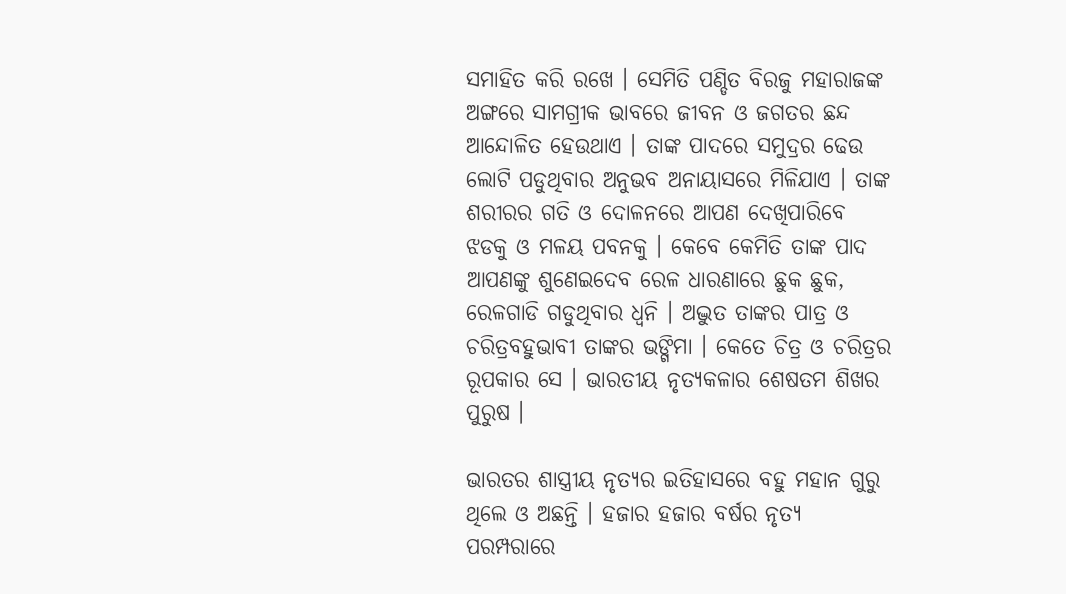ସମାହିତ କରି ରଖେ । ସେମିତି ପଣ୍ଡିତ ବିରଜୁ ମହାରାଜଙ୍କ ଅଙ୍ଗରେ ସାମଗ୍ରୀକ ଭାବରେ ଜୀବନ ଓ ଜଗତର ଛନ୍ଦ ଆନ୍ଦୋଳିତ ହେଉଥାଏ । ତାଙ୍କ ପାଦରେ ସମୁଦ୍ରର ଢେଉ ଲୋଟି ପଡୁଥିବାର ଅନୁଭବ ଅନାୟାସରେ ମିଳିଯାଏ । ତାଙ୍କ ଶରୀରର ଗତି ଓ ଦୋଳନରେ ଆପଣ ଦେଖିପାରିବେ ଝଡକୁ ଓ ମଳୟ ପବନକୁ । କେବେ କେମିତି ତାଙ୍କ ପାଦ ଆପଣଙ୍କୁ ଶୁଣେଇଦେବ ରେଳ ଧାରଣାରେ ଛୁକ ଛୁକ, ରେଳଗାଡି ଗଡୁଥିବାର ଧ୍ୱନି । ଅଦ୍ଭୁତ ତାଙ୍କର ପାତ୍ର ଓ ଚରିତ୍ରବହୁଭାବୀ ତାଙ୍କର ଭଙ୍ଗିମା । କେତେ ଚିତ୍ର ଓ ଚରିତ୍ରର ରୂପକାର ସେ । ଭାରତୀୟ ନୃତ୍ୟକଳାର ଶେଷତମ ଶିଖର ପୁରୁଷ ।

ଭାରତର ଶାସ୍ତ୍ରୀୟ ନୃତ୍ୟର ଇତିହାସରେ ବହୁ ମହାନ ଗୁରୁ ଥିଲେ ଓ ଅଛନ୍ତି । ହଜାର ହଜାର ବର୍ଷର ନୃତ୍ୟ ପରମ୍ପରାରେ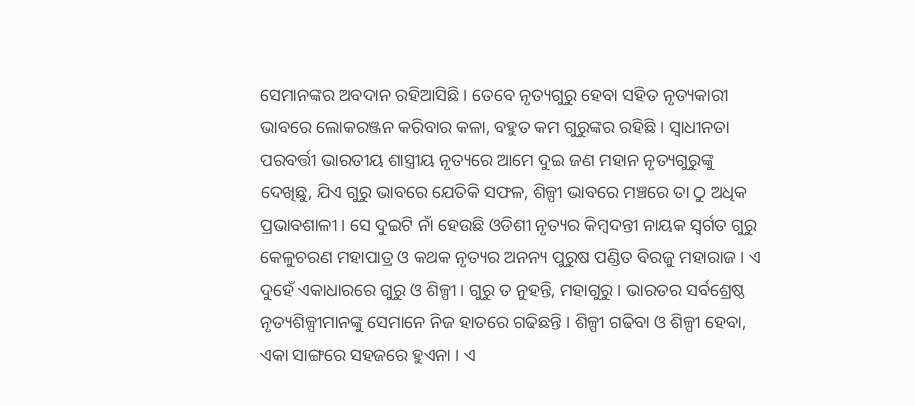ସେମାନଙ୍କର ଅବଦାନ ରହିଆସିଛି । ତେବେ ନୃତ୍ୟଗୁରୁ ହେବା ସହିତ ନୃତ୍ୟକାରୀ ଭାବରେ ଲୋକରଞ୍ଜନ କରିବାର କଳା, ବହୁତ କମ ଗୁରୁଙ୍କର ରହିଛି । ସ୍ଵାଧୀନତା ପରବର୍ତ୍ତୀ ଭାରତୀୟ ଶାସ୍ତ୍ରୀୟ ନୃତ୍ୟରେ ଆମେ ଦୁଇ ଜଣ ମହାନ ନୃତ୍ୟଗୁରୁଙ୍କୁ ଦେଖିଛୁ, ଯିଏ ଗୁରୁ ଭାବରେ ଯେତିକି ସଫଳ, ଶିଳ୍ପୀ ଭାବରେ ମଞ୍ଚରେ ତା ଠୁ ଅଧିକ ପ୍ରଭାବଶାଳୀ । ସେ ଦୁଇଟି ନାଁ ହେଉଛି ଓଡିଶୀ ନୃତ୍ୟର କିମ୍ବଦନ୍ତୀ ନାୟକ ସ୍ଵର୍ଗତ ଗୁରୁ କେଳୁଚରଣ ମହାପାତ୍ର ଓ କଥକ ନୃତ୍ୟର ଅନନ୍ୟ ପୁରୁଷ ପଣ୍ଡିତ ବିରଜୁ ମହାରାଜ । ଏ ଦୁହେଁ ଏକାଧାରରେ ଗୁରୁ ଓ ଶିଳ୍ପୀ । ଗୁରୁ ତ ନୁହନ୍ତି, ମହାଗୁରୁ । ଭାରତର ସର୍ବଶ୍ରେଷ୍ଠ ନୃତ୍ୟଶିଳ୍ପୀମାନଙ୍କୁ ସେମାନେ ନିଜ ହାତରେ ଗଢିଛନ୍ତି । ଶିଳ୍ପୀ ଗଢିବା ଓ ଶିଳ୍ପୀ ହେବା, ଏକା ସାଙ୍ଗରେ ସହଜରେ ହୁଏନା । ଏ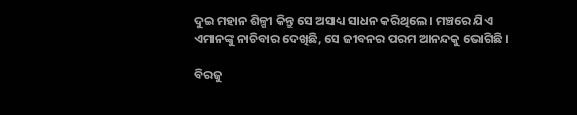ଦୁଇ ମହାନ ଶିଳ୍ପୀ କିନ୍ତୁ ସେ ଅସାଧ୍ୟ ସାଧନ କରିଥିଲେ । ମଞ୍ଚରେ ଯିଏ ଏମାନଙ୍କୁ ନାଚିବାର ଦେଖିଛି, ସେ ଜୀବନର ପରମ ଆନନ୍ଦକୁ ଭୋଗିଛି ।

ବିରଜୁ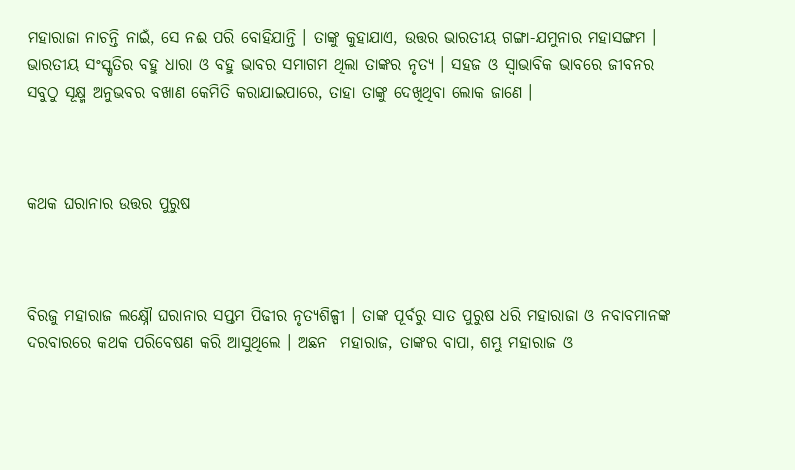ମହାରାଜା ନାଚନ୍ତି ନାଇଁ, ସେ ନଈ ପରି ବୋହିଯାନ୍ତି । ତାଙ୍କୁ କୁହାଯାଏ, ଉତ୍ତର ଭାରତୀୟ ଗଙ୍ଗା-ଯମୁନାର ମହାସଙ୍ଗମ । ଭାରତୀୟ ସଂସ୍କୃତିର ବହୁ ଧାରା ଓ ବହୁ ଭାବର ସମାଗମ ଥିଲା ତାଙ୍କର ନୃତ୍ୟ । ସହଜ ଓ ସ୍ଵାଭାବିକ ଭାବରେ ଜୀବନର ସବୁଠୁ ସୂକ୍ଷ୍ମ ଅନୁଭବର ବଖାଣ କେମିତି କରାଯାଇପାରେ, ତାହା ତାଙ୍କୁ ଦେଖିଥିବା ଲୋକ ଜାଣେ ।



କଥକ ଘରାନାର ଉତ୍ତର ପୁରୁଷ



ବିରଜୁ ମହାରାଜ ଲକ୍ଷ୍ନୌ ଘରାନାର ସପ୍ତମ ପିଢୀର ନୃତ୍ୟଶିଳ୍ପୀ । ତାଙ୍କ ପୂର୍ବରୁ ସାତ ପୁରୁଷ ଧରି ମହାରାଜା ଓ ନବାବମାନଙ୍କ ଦରବାରରେ କଥକ ପରିବେଷଣ କରି ଆସୁଥିଲେ । ଅଛନ  ମହାରାଜ, ତାଙ୍କର ବାପା, ଶମ୍ଭୁ ମହାରାଜ ଓ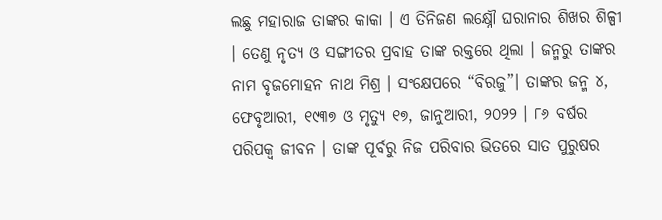ଲଛୁ ମହାରାଜ ତାଙ୍କର କାକା । ଏ ତିନିଜଣ ଲକ୍ଷ୍ନୌ ଘରାନାର ଶିଖର ଶିଳ୍ପୀ । ତେଣୁ ନୃତ୍ୟ ଓ ସଙ୍ଗୀତର ପ୍ରବାହ ତାଙ୍କ ରକ୍ତରେ ଥିଲା । ଜନ୍ମରୁ ତାଙ୍କର ନାମ ବୃଜମୋହନ ନାଥ ମିଶ୍ର । ସଂକ୍ଷେପରେ “ବିରଜୁ”। ତାଙ୍କର ଜନ୍ମ ୪, ଫେବୃଆରୀ, ୧୯୩୭ ଓ ମୃତ୍ୟୁ ୧୭, ଜାନୁଆରୀ, ୨୦୨୨ । ୮୬ ବର୍ଷର ପରିପକ୍ଵ ଜୀବନ । ତାଙ୍କ ପୂର୍ବରୁ ନିଜ ପରିବାର ଭିତରେ ସାତ ପୁରୁଷର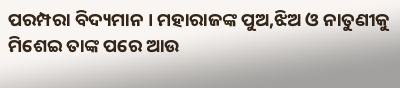ପରମ୍ପରା ବିଦ୍ୟମାନ । ମହାରାଜଙ୍କ ପୁଅ,ଝିଅ ଓ ନାତୁଣୀକୁ ମିଶେଇ ତାଙ୍କ ପରେ ଆଉ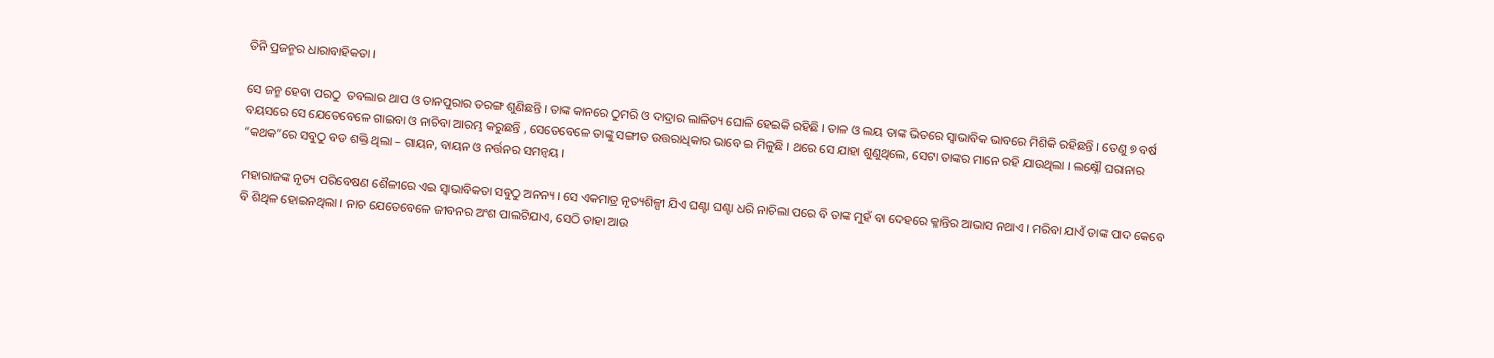ତିନି ପ୍ରଜନ୍ମର ଧାରାବାହିକତା ।

ସେ ଜନ୍ମ ହେବା ପରଠୁ  ତବଲାର ଥାପ ଓ ତାନପୁରାର ତରଙ୍ଗ ଶୁଣିଛନ୍ତି । ତାଙ୍କ କାନରେ ଠୁମରି ଓ ଦାଦ୍ରାର ଲାଳିତ୍ୟ ଘୋଳି ହେଇକି ରହିଛି । ତାଳ ଓ ଲୟ ତାଙ୍କ ଭିତରେ ସ୍ଵାଭାବିକ ଭାବରେ ମିଶିକି ରହିଛନ୍ତି । ତେଣୁ ୭ ବର୍ଷ ବୟସରେ ସେ ଯେତେବେଳେ ଗାଇବା ଓ ନାଚିବା ଆରମ୍ଭ କରୁଛନ୍ତି , ସେତେବେଳେ ତାଙ୍କୁ ସଙ୍ଗୀତ ଉତ୍ତରାଧିକାର ଭାବେ ଇ ମିଳୁଛି । ଥରେ ସେ ଯାହା ଶୁଣୁଥିଲେ, ସେଟା ତାଙ୍କର ମାନେ ରହି ଯାଉଥିଲା । ଲକ୍ଷ୍ନୌ ଘରାନାର “କଥକ”ରେ ସବୁଠୁ ବଡ ଶକ୍ତି ଥିଲା – ଗାୟନ, ବାୟନ ଓ ନର୍ତ୍ତନର ସମନ୍ଵୟ ।

ମହାରାଜଙ୍କ ନୃତ୍ୟ ପରିବେଷଣ ଶୈଳୀରେ ଏଇ ସ୍ଵାଭାବିକତା ସବୁଠୁ ଅନନ୍ୟ । ସେ ଏକମାତ୍ର ନୃତ୍ୟଶିଳ୍ପୀ ଯିଏ ଘଣ୍ଟା ଘଣ୍ଟା ଧରି ନାଚିଲା ପରେ ବି ତାଙ୍କ ମୁହଁ ବା ଦେହରେ କ୍ଳାନ୍ତିର ଆଭାସ ନଥାଏ । ମରିବା ଯାଏଁ ତାଙ୍କ ପାଦ କେବେ ବି ଶିଥିଳ ହୋଇନଥିଲା । ନାଚ ଯେତେବେଳେ ଜୀବନର ଅଂଶ ପାଲଟିଯାଏ, ସେଠି ତାହା ଆଉ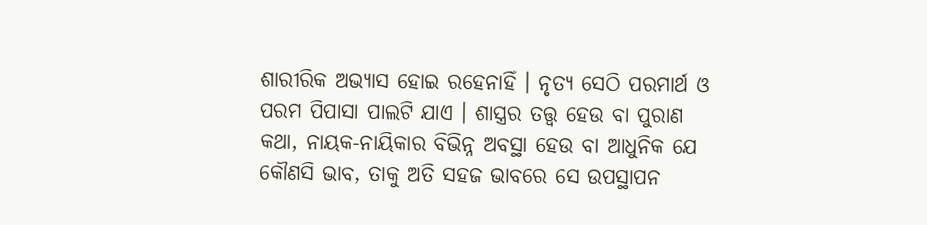ଶାରୀରିକ ଅଭ୍ଯାସ ହୋଇ ରହେନାହିଁ । ନୃତ୍ୟ ସେଠି ପରମାର୍ଥ ଓ ପରମ ପିପାସା ପାଲଟି ଯାଏ । ଶାସ୍ତ୍ରର ତତ୍ତ୍ଵ ହେଉ ବା ପୁରାଣ କଥା, ନାୟକ-ନାୟିକାର ବିଭିନ୍ନ ଅବସ୍ଥା ହେଉ ବା ଆଧୁନିକ ଯେ କୌଣସି ଭାବ, ତାକୁ ଅତି ସହଜ ଭାବରେ ସେ ଉପସ୍ଥାପନ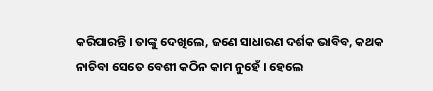କରିପାରନ୍ତି । ତାଙ୍କୁ ଦେଖିଲେ, ଜଣେ ସାଧାରଣ ଦର୍ଶକ ଭାବିବ, କଥକ ନାଚିବା ସେତେ ବେଶୀ କଠିନ କାମ ନୁହେଁ । ହେଲେ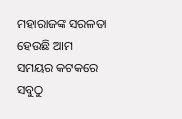ମହାରାଜଙ୍କ ସରଳତା ହେଉଛି ଆମ ସମୟର କଟକରେ ସବୁଠୁ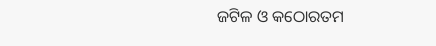ଜଟିଳ ଓ କଠୋରତମ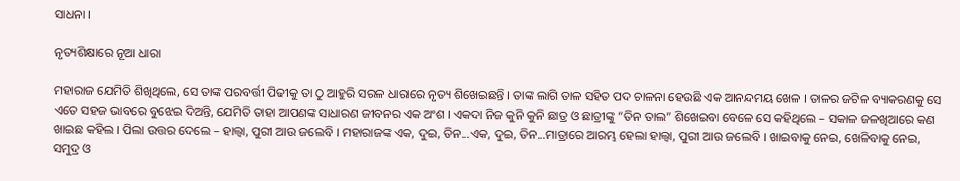ସାଧନା ।

ନୃତ୍ୟଶିକ୍ଷାରେ ନୂଆ ଧାରା

ମହାରାଜ ଯେମିତି ଶିଖିଥିଲେ, ସେ ତାଙ୍କ ପରବର୍ତ୍ତୀ ପିଢୀକୁ ତା ଠୁ ଆହୁରି ସରଳ ଧାରାରେ ନୃତ୍ୟ ଶିଖେଇଛନ୍ତି । ତାଙ୍କ ଲାଗି ତାଳ ସହିତ ପଦ ଚାଳନା ହେଉଛି ଏକ ଆନନ୍ଦମୟ ଖେଳ । ତାଳର ଜଟିଳ ବ୍ୟାକରଣକୁ ସେ ଏତେ ସହଜ ଭାବରେ ବୁଝେଇ ଦିଅନ୍ତି, ଯେମିତି ତାହା ଆପଣଙ୍କ ସାଧାରଣ ଜୀବନର ଏକ ଅଂଶ । ଏକଦା ନିଜ କୁନି କୁନି ଛାତ୍ର ଓ ଛାତ୍ରୀଙ୍କୁ “ତିନ ତାଲ” ଶିଖେଇବା ବେଳେ ସେ କହିଥିଲେ – ସକାଳ ଜଳଖିଆରେ କଣ ଖାଇଛ କହିଲ । ପିଲା ଉତ୍ତର ଦେଲେ – ହାଲ୍ୱା, ପୁରୀ ଆଉ ଜଲେବି । ମହାରାଜଙ୍କ ଏକ, ଦୁଇ, ତିନ...ଏକ, ଦୁଇ, ତିନ...ମାତ୍ରାରେ ଆରମ୍ଭ ହେଲା ହାଲ୍ୱା, ପୁରୀ ଆଉ ଜଲେବି । ଖାଇବାକୁ ନେଇ, ଖେଳିବାକୁ ନେଇ, ସମୁଦ୍ର ଓ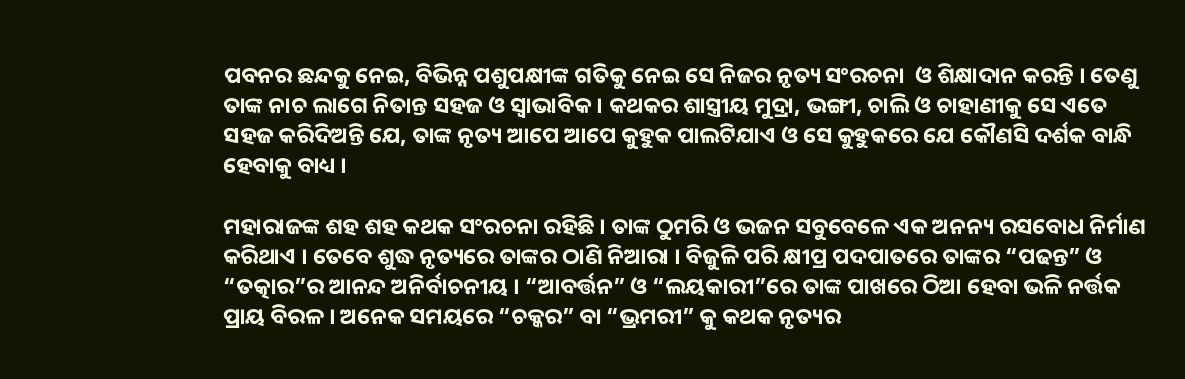ପବନର ଛନ୍ଦକୁ ନେଇ, ବିଭିନ୍ନ ପଶୁପକ୍ଷୀଙ୍କ ଗତିକୁ ନେଇ ସେ ନିଜର ନୃତ୍ୟ ସଂରଚନା  ଓ ଶିକ୍ଷାଦାନ କରନ୍ତି । ତେଣୁ ତାଙ୍କ ନାଚ ଲାଗେ ନିତାନ୍ତ ସହଜ ଓ ସ୍ଵାଭାବିକ । କଥକର ଶାସ୍ତ୍ରୀୟ ମୁଦ୍ରା, ଭଙ୍ଗୀ, ଚାଲି ଓ ଚାହାଣୀକୁ ସେ ଏତେ ସହଜ କରିଦିଅନ୍ତି ଯେ, ତାଙ୍କ ନୃତ୍ୟ ଆପେ ଆପେ କୁହୁକ ପାଲଟିଯାଏ ଓ ସେ କୁହୁକରେ ଯେ କୌଣସି ଦର୍ଶକ ବାନ୍ଧି ହେବାକୁ ବାଧ୍ୟ ।

ମହାରାଜଙ୍କ ଶହ ଶହ କଥକ ସଂରଚନା ରହିଛି । ତାଙ୍କ ଠୁମରି ଓ ଭଜନ ସବୁବେଳେ ଏକ ଅନନ୍ୟ ରସବୋଧ ନିର୍ମାଣ କରିଥାଏ । ତେବେ ଶୁଦ୍ଧ ନୃତ୍ୟରେ ତାଙ୍କର ଠାଣି ନିଆରା । ବିଜୁଳି ପରି କ୍ଷୀପ୍ର ପଦପାତରେ ତାଙ୍କର “ପଢନ୍ତ” ଓ “ତତ୍କାର”ର ଆନନ୍ଦ ଅନିର୍ବାଚନୀୟ । “ଆବର୍ତ୍ତନ” ଓ “ଲୟକାରୀ”ରେ ତାଙ୍କ ପାଖରେ ଠିଆ ହେବା ଭଳି ନର୍ତ୍ତକ ପ୍ରାୟ ବିରଳ । ଅନେକ ସମୟରେ “ଚକ୍କର” ବା “ଭ୍ରମରୀ” କୁ କଥକ ନୃତ୍ୟର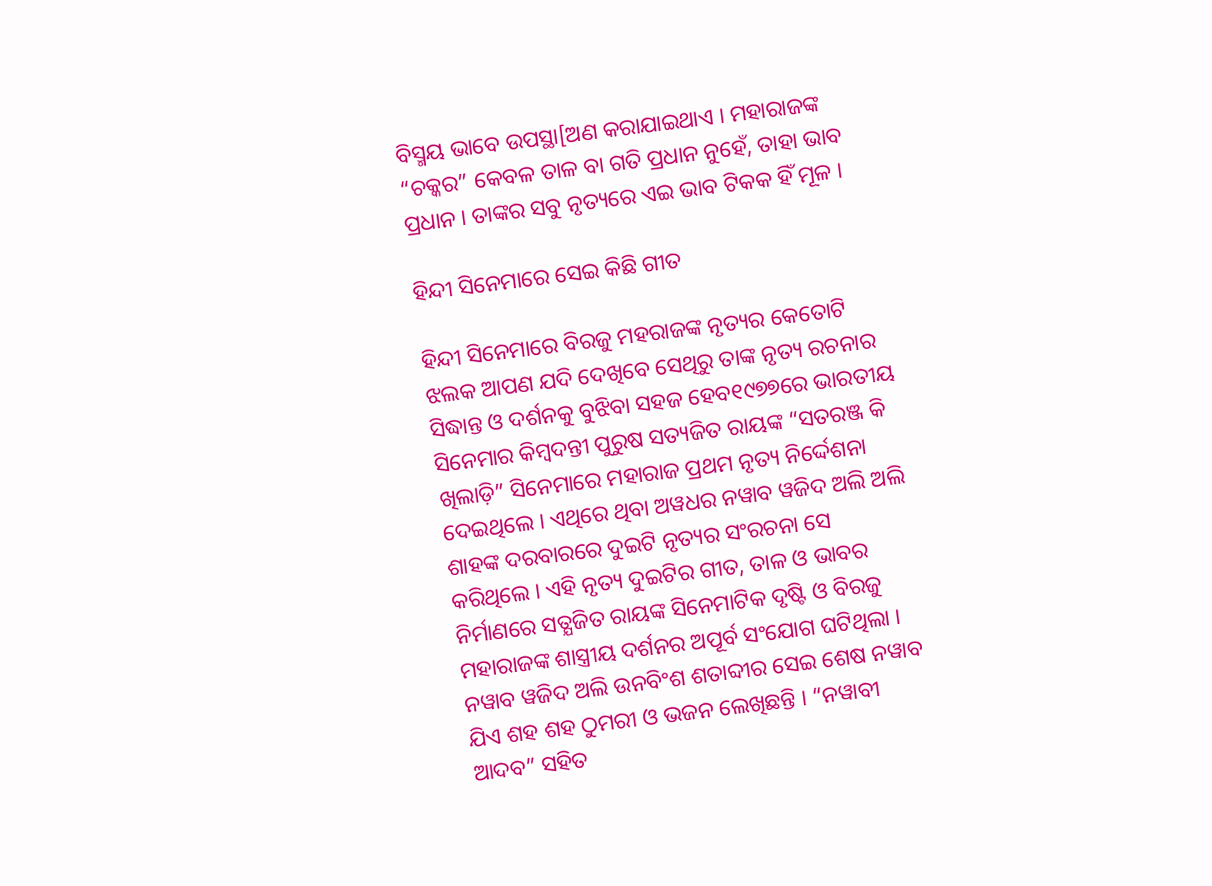ବିସ୍ମୟ ଭାବେ ଉପସ୍ଥା[ଅଣ କରାଯାଇଥାଏ । ମହାରାଜଙ୍କ “ଚକ୍କର” କେବଳ ତାଳ ବା ଗତି ପ୍ରଧାନ ନୁହେଁ, ତାହା ଭାବ ପ୍ରଧାନ । ତାଙ୍କର ସବୁ ନୃତ୍ୟରେ ଏଇ ଭାବ ଟିକକ ହିଁ ମୂଳ ।

ହିନ୍ଦୀ ସିନେମାରେ ସେଇ କିଛି ଗୀତ

ହିନ୍ଦୀ ସିନେମାରେ ବିରଜୁ ମହରାଜଙ୍କ ନୃତ୍ୟର କେତୋଟି ଝଲକ ଆପଣ ଯଦି ଦେଖିବେ ସେଥିରୁ ତାଙ୍କ ନୃତ୍ୟ ରଚନାର ସିଦ୍ଧାନ୍ତ ଓ ଦର୍ଶନକୁ ବୁଝିବା ସହଜ ହେବ୧୯୭୭ରେ ଭାରତୀୟ ସିନେମାର କିମ୍ବଦନ୍ତୀ ପୁରୁଷ ସତ୍ୟଜିତ ରାୟଙ୍କ “ସତରଞ୍ଜ କି ଖିଲାଡ଼ି” ସିନେମାରେ ମହାରାଜ ପ୍ରଥମ ନୃତ୍ୟ ନିର୍ଦ୍ଦେଶନା ଦେଇଥିଲେ । ଏଥିରେ ଥିବା ଅୱଧର ନୱାବ ୱଜିଦ ଅଲି ଅଲି ଶାହଙ୍କ ଦରବାରରେ ଦୁଇଟି ନୃତ୍ୟର ସଂରଚନା ସେ କରିଥିଲେ । ଏହି ନୃତ୍ୟ ଦୁଇଟିର ଗୀତ, ତାଳ ଓ ଭାବର ନିର୍ମାଣରେ ସତ୍ଯଜିତ ରାୟଙ୍କ ସିନେମାଟିକ ଦୃଷ୍ଟି ଓ ବିରଜୁ ମହାରାଜଙ୍କ ଶାସ୍ତ୍ରୀୟ ଦର୍ଶନର ଅପୂର୍ବ ସଂଯୋଗ ଘଟିଥିଲା । ନୱାବ ୱଜିଦ ଅଲି ଉନବିଂଶ ଶତାବ୍ଦୀର ସେଇ ଶେଷ ନୱାବ ଯିଏ ଶହ ଶହ ଠୁମରୀ ଓ ଭଜନ ଲେଖିଛନ୍ତି । “ନୱାବୀ ଆଦବ” ସହିତ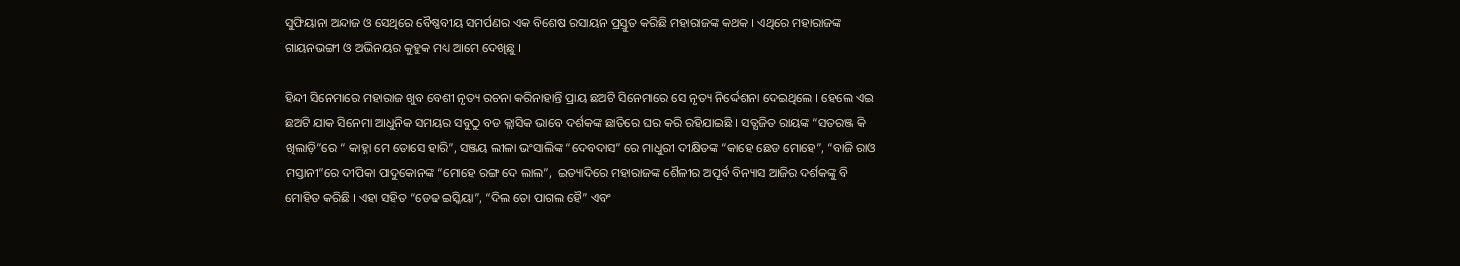ସୁଫିୟାନା ଅନ୍ଦାଜ ଓ ସେଥିରେ ବୈଷ୍ଣବୀୟ ସମର୍ପଣର ଏକ ବିଶେଷ ରସାୟନ ପ୍ରସ୍ତୁତ କରିଛି ମହାରାଜଙ୍କ କଥକ । ଏଥିରେ ମହାରାଜଙ୍କ ଗାୟନଭଙ୍ଗୀ ଓ ଅଭିନୟର କୁହୁକ ମଧ୍ୟ ଆମେ ଦେଖିଛୁ ।

ହିନ୍ଦୀ ସିନେମାରେ ମହାରାଜ ଖୁବ ବେଶୀ ନୃତ୍ୟ ରଚନା କରିନାହାନ୍ତି ପ୍ରାୟ ଛଅଟି ସିନେମାରେ ସେ ନୃତ୍ୟ ନିର୍ଦ୍ଦେଶନା ଦେଇଥିଲେ । ହେଲେ ଏଇ ଛଅଟି ଯାକ ସିନେମା ଆଧୁନିକ ସମୟର ସବୁଠୁ ବଡ କ୍ଲାସିକ ଭାବେ ଦର୍ଶକଙ୍କ ଛାତିରେ ଘର କରି ରହିଯାଇଛି । ସତ୍ଯଜିତ ରାୟଙ୍କ “ସତରଞ୍ଜ କି ଖିଲାଡ଼ି”ରେ “ କାହ୍ନା ମେ ତୋସେ ହାରି”, ସଞ୍ଜୟ ଲୀଳା ଭଂସାଲିଙ୍କ “ଦେବଦାସ” ରେ ମାଧୁରୀ ଦୀକ୍ଷିତଙ୍କ “କାହେ ଛେଡ ମୋହେ”, “ବାଜି ରାଓ ମସ୍ତାନୀ”ରେ ଦୀପିକା ପାଦୁକୋନଙ୍କ “ମୋହେ ରଙ୍ଗ ଦେ ଲାଲ”,  ଇତ୍ୟାଦିରେ ମହାରାଜଙ୍କ ଶୈଳୀର ଅପୂର୍ବ ବିନ୍ୟାସ ଆଜିର ଦର୍ଶକଙ୍କୁ ବି ମୋହିତ କରିଛି । ଏହା ସହିତ “ଡେଢ ଇସ୍କିୟା”, “ଦିଲ ତୋ ପାଗଲ ହୈ” ଏବଂ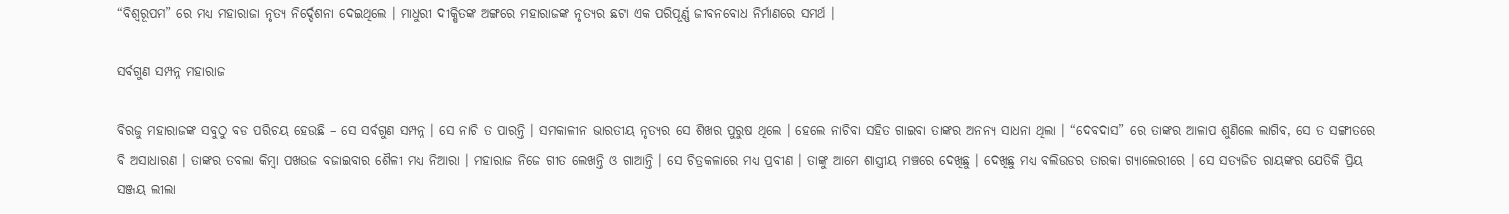“ବିଶ୍ଵରୂପମ” ରେ ମଧ୍ୟ ମହାରାଜା ନୃତ୍ୟ ନିର୍ଦ୍ଦେଶନା ଦେଇଥିଲେ । ମାଧୁରୀ ଦୀକ୍ଷିତଙ୍କ ଅଙ୍ଗରେ ମହାରାଜଙ୍କ ନୃତ୍ୟର ଛଟା ଏକ ପରିପୂର୍ଣ୍ଣ ଜୀବନବୋଧ ନିର୍ମାଣରେ ସମର୍ଥ ।

ସର୍ବଗୁଣ ସମ୍ପନ୍ନ ମହାରାଜ

ବିରଜୁ ମହାରାଜଙ୍କ ସବୁଠୁ ବଡ ପରିଚୟ ହେଉଛି – ସେ ସର୍ବଗୁଣ ସମ୍ପନ୍ନ । ସେ ନାଚି ତ ପାରନ୍ତି । ସମକାଳୀନ ଭାରତୀୟ ନୃତ୍ୟର ସେ ଶିଖର ପୁରୁଷ ଥିଲେ । ହେଲେ ନାଚିବା ସହିତ ଗାଇବା ତାଙ୍କର ଅନନ୍ୟ ସାଧନା ଥିଲା । “ଦେବଦାସ” ରେ ତାଙ୍କର ଆଳାପ ଶୁଣିଲେ ଲାଗିବ, ସେ ତ ସଙ୍ଗୀତରେ ବି ଅସାଧାରଣ । ତାଙ୍କର ତବଲା କିମ୍ବା ପଖଉଜ ବଜାଇବାର ଶୈଳୀ ମଧ୍ୟ ନିଆରା । ମହାରାଜ ନିଜେ ଗୀତ ଲେଖନ୍ତି ଓ ଗାଆନ୍ତି । ସେ ଚିତ୍ରକଳାରେ ମଧ୍ୟ ପ୍ରବୀଣ । ତାଙ୍କୁ ଆମେ ଶାସ୍ତ୍ରୀୟ ମଞ୍ଚରେ ଦେଖିଛୁ । ଦେଖିଛୁ ମଧ୍ୟ ବଲିଉଡର ତାରକା ଗ୍ୟାଲେରୀରେ । ସେ ସତ୍ଯଜିତ ରାୟଙ୍କର ଯେତିକି ପ୍ରିୟ ସଞ୍ଜୟ ଲୀଲା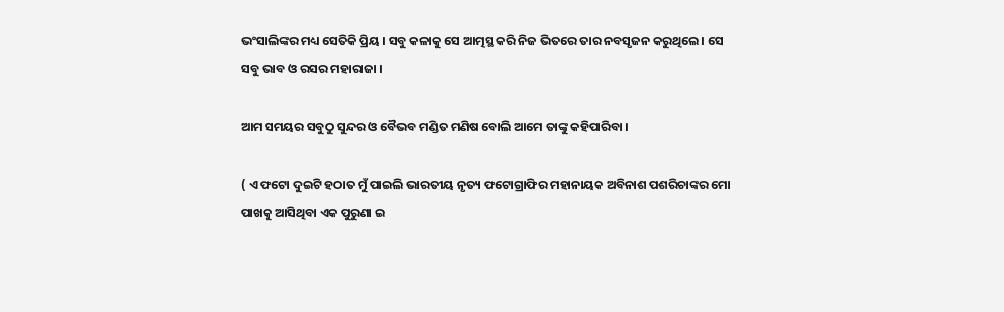ଭଂସାଲିଙ୍କର ମଧ୍ୟ ସେତିକି ପ୍ରିୟ । ସବୁ କଳାକୁ ସେ ଆତ୍ମସ୍ଥ କରି ନିଜ ଭିତରେ ତାର ନବସୃଜନ କରୁଥିଲେ । ସେ ସବୁ ଭାବ ଓ ରସର ମହାରାଜା ।

ଆମ ସମୟର ସବୁଠୁ ସୁନ୍ଦର ଓ ବୈଭବ ମଣ୍ଡିତ ମଣିଷ ବୋଲି ଆମେ ତାଙ୍କୁ କହିପାରିବା ।

( ଏ ଫଟୋ ଦୁଇଟି ହଠାତ ମୁଁ ପାଇଲି ଭାରତୀୟ ନୃତ୍ୟ ଫଟୋଗ୍ରାଫିର ମହାନାୟକ ଅବିନାଶ ପଶରିଚାଙ୍କର ମୋ ପାଖକୁ ଆସିଥିବା ଏକ ପୁରୁଣା ଇ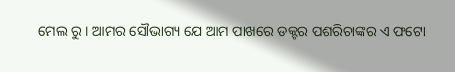ମେଲ ରୁ । ଆମର ସୌଭାଗ୍ୟ ଯେ ଆମ ପାଖରେ ଡକ୍ଟର ପଶରିଚାଙ୍କର ଏ ଫଟୋ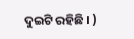ଦୁଇଟି ରହିଛି । )